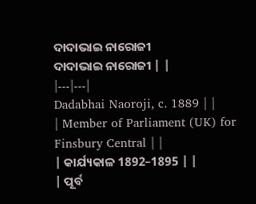ଦାଦାଭାଇ ନାରୋଜୀ
ଦାଦାଭାଇ ନାରୋଜୀ | |
|---|---|
Dadabhai Naoroji, c. 1889 | |
| Member of Parliament (UK) for Finsbury Central | |
| କାର୍ଯ୍ୟକାଳ 1892–1895 | |
| ପୂର୍ବ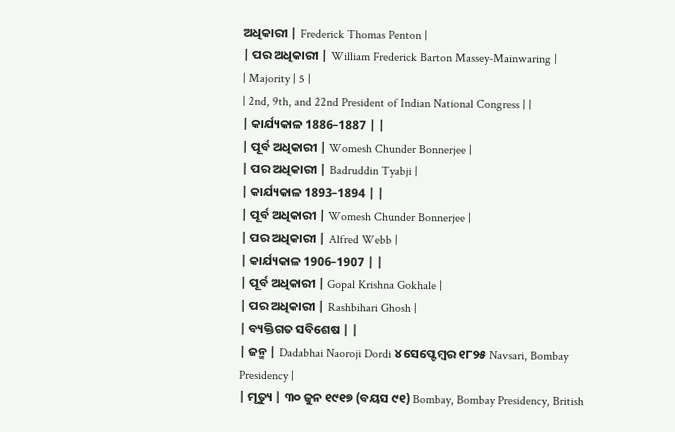ଅଧିକାରୀ | Frederick Thomas Penton |
| ପର ଅଧିକାରୀ | William Frederick Barton Massey-Mainwaring |
| Majority | 5 |
| 2nd, 9th, and 22nd President of Indian National Congress | |
| କାର୍ଯ୍ୟକାଳ 1886–1887 | |
| ପୂର୍ବ ଅଧିକାରୀ | Womesh Chunder Bonnerjee |
| ପର ଅଧିକାରୀ | Badruddin Tyabji |
| କାର୍ଯ୍ୟକାଳ 1893–1894 | |
| ପୂର୍ବ ଅଧିକାରୀ | Womesh Chunder Bonnerjee |
| ପର ଅଧିକାରୀ | Alfred Webb |
| କାର୍ଯ୍ୟକାଳ 1906–1907 | |
| ପୂର୍ବ ଅଧିକାରୀ | Gopal Krishna Gokhale |
| ପର ଅଧିକାରୀ | Rashbihari Ghosh |
| ବ୍ୟକ୍ତିଗତ ସବିଶେଷ | |
| ଜନ୍ମ | Dadabhai Naoroji Dordi ୪ ସେପ୍ଟେମ୍ବର ୧୮୨୫ Navsari, Bombay Presidency |
| ମୃତ୍ୟୁ | ୩୦ ଜୁନ ୧୯୧୭ (ବୟସ ୯୧) Bombay, Bombay Presidency, British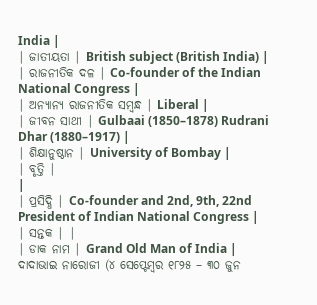India |
| ଜାତୀୟତା | British subject (British India) |
| ରାଜନୀତିକ ଦଳ | Co-founder of the Indian National Congress |
| ଅନ୍ୟାନ୍ୟ ରାଜନୀତିକ ସମ୍ବନ୍ଧ | Liberal |
| ଜୀବନ ସାଥୀ | Gulbaai (1850–1878) Rudrani Dhar (1880–1917) |
| ଶିକ୍ଷାନୁଷ୍ଠାନ | University of Bombay |
| ବୃତ୍ତି |
|
| ପ୍ରସିଦ୍ଧି | Co-founder and 2nd, 9th, 22nd President of Indian National Congress |
| ସନ୍ତକ | |
| ଡାକ ନାମ | Grand Old Man of India |
ଦାଦାଭାଇ ନାରୋଜୀ (୪ ସେପ୍ଟେମ୍ବର ୧୮୨୫ – ୩୦ ଜୁନ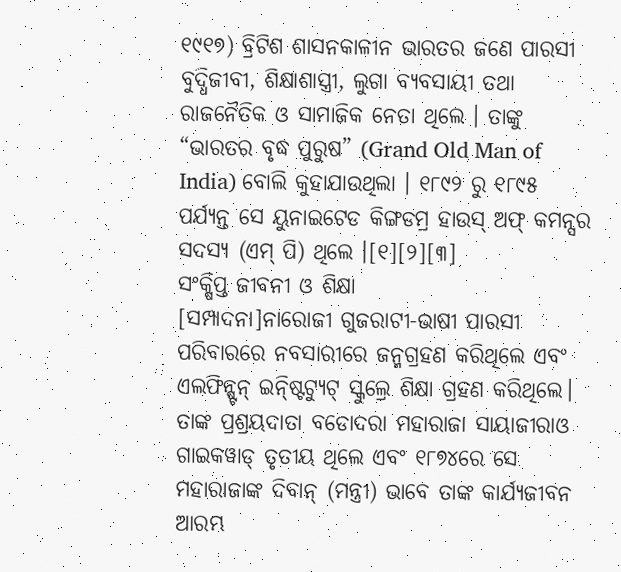୧୯୧୭) ବ୍ରିଟିଶ ଶାସନକାଳୀନ ଭାରତର ଜଣେ ପାରସୀ ବୁଦ୍ଧିଜୀବୀ, ଶିକ୍ଷାଶାସ୍ତ୍ରୀ, ଲୁଗା ବ୍ୟବସାୟୀ ତଥା ରାଜନୈତିକ ଓ ସାମାଜିକ ନେତା ଥିଲେ । ତାଙ୍କୁ “ଭାରତର ବୃଦ୍ଧ ପୁରୁଷ” (Grand Old Man of India) ବୋଲି କୁହାଯାଉଥିଲା । ୧୮୯୨ ରୁ ୧୮୯୫ ପର୍ଯ୍ୟନ୍ତ ସେ ୟୁନାଇଟେଡ କିଙ୍ଗଡମ୍ର ହାଉସ୍ ଅଫ୍ କମନ୍ସର ସଦସ୍ୟ (ଏମ୍ ପି) ଥିଲେ ।[୧][୨][୩]
ସଂକ୍ଷିପ୍ତ ଜୀବନୀ ଓ ଶିକ୍ଷା
[ସମ୍ପାଦନା]ନାରୋଜୀ ଗୁଜରାଟୀ-ଭାଷୀ ପାରସୀ ପରିବାରରେ ନବସାରୀରେ ଜନ୍ମଗ୍ରହଣ କରିଥିଲେ ଏବଂ ଏଲଫିନ୍ଷ୍ଟନ୍ ଇନ୍ଷ୍ଟିଟ୍ୟୁଟ୍ ସ୍କୁଲ୍ରେ ଶିକ୍ଷା ଗ୍ରହଣ କରିଥିଲେ। ତାଙ୍କ ପ୍ରଶ୍ରୟଦାତା ବଡୋଦରା ମହାରାଜା ସାୟାଜୀରାଓ ଗାଇକୱାଡ୍ ତୃତୀୟ ଥିଲେ ଏବଂ ୧୮୭୪ରେ ସେ ମହାରାଜାଙ୍କ ଦିବାନ୍ (ମନ୍ତ୍ରୀ) ଭାବେ ତାଙ୍କ କାର୍ଯ୍ୟଜୀବନ ଆରମ୍ଭ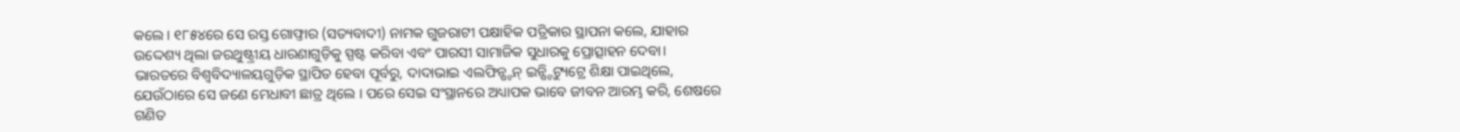କଲେ । ୧୮୫୪ରେ ସେ ରସ୍ତ ଗୋଫ୍ତାର (ସତ୍ୟବାଦୀ) ନାମକ ଗୁଜରାଟୀ ପକ୍ଷାହିକ ପତ୍ରିକାର ସ୍ଥାପନା କଲେ, ଯାହାର ଉଦ୍ଦେଶ୍ୟ ଥିଲା ଜରଥୁଷ୍ଟ୍ରୀୟ ଧାରଣାଗୁଡ଼ିକୁ ସ୍ପଷ୍ଟ କରିବା ଏବଂ ପାରସୀ ସାମାଜିକ ସୁଧାରକୁ ପ୍ରୋତ୍ସାହନ ଦେବା।
ଭାରତରେ ବିଶ୍ୱବିଦ୍ୟାଳୟଗୁଡ଼ିକ ସ୍ଥାପିତ ହେବା ପୂର୍ବରୁ, ଦାଦାଭାଇ ଏଲଫିନ୍ଷ୍ଟନ୍ ଇନ୍ଷ୍ଟିଟ୍ୟୁଟ୍ରେ ଶିକ୍ଷା ପାଇଥିଲେ, ଯେଉଁଠାରେ ସେ ଜଣେ ମେଧାବୀ ଛାତ୍ର ଥିଲେ । ପରେ ସେଇ ସଂସ୍ଥାନରେ ଅଧ୍ୟାପକ ଭାବେ ଜୀବନ ଆରମ୍ଭ କରି, ଶେଷରେ ଗଣିତ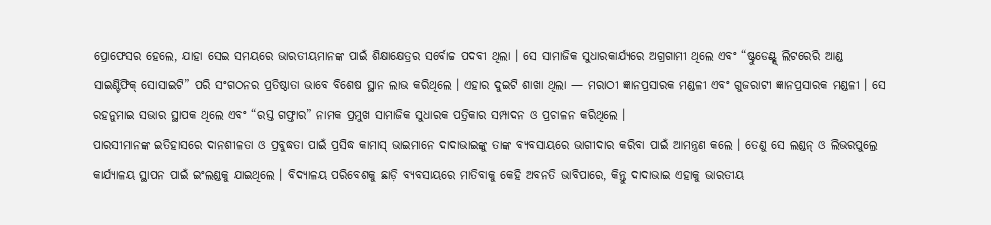ପ୍ରୋଫେସର ହେଲେ, ଯାହା ସେଇ ସମୟରେ ଭାରତୀୟମାନଙ୍କ ପାଇଁ ଶିକ୍ଷାକ୍ଷେତ୍ରର ସର୍ବୋଚ୍ଚ ପଦବୀ ଥିଲା । ସେ ସାମାଜିକ ସୁଧାରକାର୍ଯ୍ୟରେ ଅଗ୍ରଗାମୀ ଥିଲେ ଏବଂ “ଷ୍ଟୁଡେଣ୍ଟ୍ସ୍ ଲିଟରେରି ଆଣ୍ଡ ସାଇଣ୍ଟିଫିକ୍ ସୋସାଇଟି” ପରି ସଂଗଠନର ପ୍ରତିଷ୍ଠାତା ଭାବେ ବିଶେଷ ସ୍ଥାନ ଲାଭ କରିଥିଲେ । ଏହାର ଦୁଇଟି ଶାଖା ଥିଲା — ମରାଠୀ ଜ୍ଞାନପ୍ରସାରକ ମଣ୍ଡଳୀ ଏବଂ ଗୁଜରାଟୀ ଜ୍ଞାନପ୍ରସାରକ ମଣ୍ଡଳୀ । ସେ ରହନୁମାଇ ସଭାର ସ୍ଥାପକ ଥିଲେ ଏବଂ “ରସ୍ତ ଗଫ୍ତାର” ନାମକ ପ୍ରମୁଖ ସାମାଜିକ ସୁଧାରକ ପତ୍ରିକାର ସମ୍ପାଦନ ଓ ପ୍ରଚାଳନ କରିଥିଲେ ।
ପାରସୀମାନଙ୍କ ଇତିହାସରେ ଦାନଶୀଳତା ଓ ପ୍ରବୁଦ୍ଧତା ପାଇଁ ପ୍ରସିଦ୍ଧ କାମାସ୍ ଭାଇମାନେ ଦାଦାଭାଇଙ୍କୁ ତାଙ୍କ ବ୍ୟବସାୟରେ ଭାଗୀଦାର କରିବା ପାଇଁ ଆମନ୍ତ୍ରଣ କଲେ । ତେଣୁ ସେ ଲଣ୍ଡନ୍ ଓ ଲିଭରପୁଲ୍ରେ କାର୍ଯ୍ୟାଳୟ ସ୍ଥାପନ ପାଇଁ ଇଂଲଣ୍ଡକୁ ଯାଇଥିଲେ । ବିଦ୍ୟାଳୟ ପରିବେଶକୁ ଛାଡ଼ି ବ୍ୟବସାୟରେ ମାତିବାକୁ କେହି ଅବନତି ଭାବିପାରେ, କିନ୍ତୁ ଦାଦାଭାଇ ଏହାକୁ ଭାରତୀୟ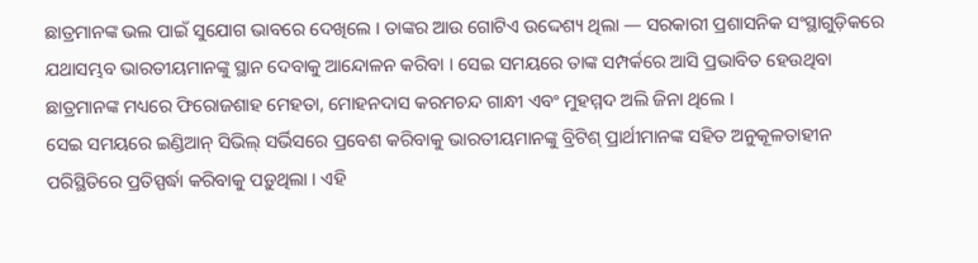ଛାତ୍ରମାନଙ୍କ ଭଲ ପାଇଁ ସୁଯୋଗ ଭାବରେ ଦେଖିଲେ । ତାଙ୍କର ଆଉ ଗୋଟିଏ ଉଦ୍ଦେଶ୍ୟ ଥିଲା — ସରକାରୀ ପ୍ରଶାସନିକ ସଂସ୍ଥାଗୁଡ଼ିକରେ ଯଥାସମ୍ଭବ ଭାରତୀୟମାନଙ୍କୁ ସ୍ଥାନ ଦେବାକୁ ଆନ୍ଦୋଳନ କରିବା । ସେଇ ସମୟରେ ତାଙ୍କ ସମ୍ପର୍କରେ ଆସି ପ୍ରଭାବିତ ହେଉଥିବା ଛାତ୍ରମାନଙ୍କ ମଧ୍ୟରେ ଫିରୋଜଶାହ ମେହତା, ମୋହନଦାସ କରମଚନ୍ଦ ଗାନ୍ଧୀ ଏବଂ ମୁହମ୍ମଦ ଅଲି ଜିନା ଥିଲେ ।
ସେଇ ସମୟରେ ଇଣ୍ଡିଆନ୍ ସିଭିଲ୍ ସର୍ଭିସରେ ପ୍ରବେଶ କରିବାକୁ ଭାରତୀୟମାନଙ୍କୁ ବ୍ରିଟିଶ୍ ପ୍ରାର୍ଥୀମାନଙ୍କ ସହିତ ଅନୁକୂଳତାହୀନ ପରିସ୍ଥିତିରେ ପ୍ରତିସ୍ପର୍ଦ୍ଧା କରିବାକୁ ପଡ଼ୁଥିଲା । ଏହି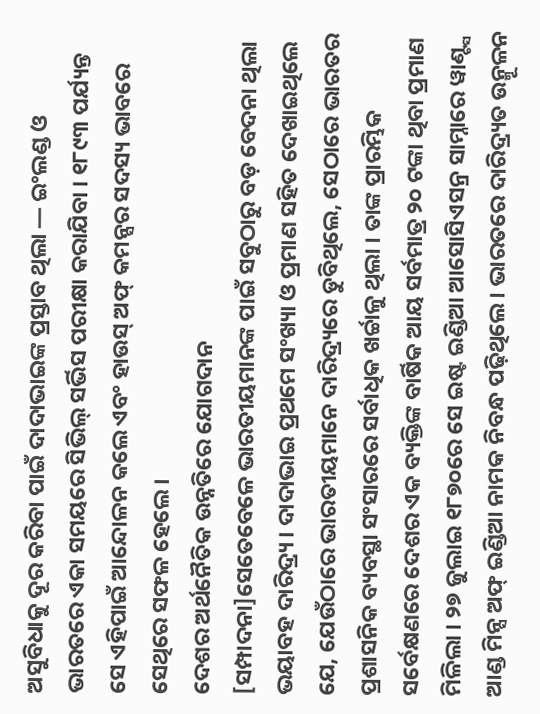ଅସୁବିଧାକୁ ଦୂର କରିବା ପାଇଁ ଦାଦାଭାଇଙ୍କ ପ୍ରସ୍ତାବ ଥିଲା — ଇଂଲଣ୍ଡ ଓ ଭାରତରେ ଏକା ସମୟରେ ସିଭିଲ୍ ସର୍ଭିସ ପରୀକ୍ଷା କରାଯିବା । ୧୮୯୩ ପର୍ଯ୍ୟନ୍ତ ସେ ଏହିପାଇଁ ଆନ୍ଦୋଳନ କଲେ ଏବଂ ହାଉସ୍ ଅଫ୍ କମନ୍ସର ସଦସ୍ୟ ଭାବରେ ସେଥିରେ ସଫଳ ହେଲେ ।
ଦେଶର ଅର୍ଥନୈତିକ ଉନ୍ନତିରେ ଯୋଗଦାନ
[ସମ୍ପାଦନା]ସେତେବେଳେ ଭାରତୀୟମାନଙ୍କ ପାଇଁ ସବୁଠାରୁ ବଡ଼ ବେଦନା ଥିଲା ଭୟାବହ ଦାରିଦ୍ର୍ୟ । ଦାଦାଭାଇ ପ୍ରଥମେ ସଂଖ୍ୟା ଓ ପ୍ରମାଣ ସହିତ ଦେଖାଇଥିଲେ ଯେ, ଯେଉଁଠାରେ ଭାରତୀୟମାନେ ଦାରିଦ୍ର୍ୟରେ ଡୁବିଥିଲେ, ସେଠାରେ ଭାରତର ପ୍ରଶାସନିକ ବ୍ୟବସ୍ଥା ସଂସାରରେ ସର୍ବାଧିକ ଖର୍ଚ୍ଚାଳୁ ଥିଲା । ତାଙ୍କ ପ୍ରାରମ୍ଭିକ ସର୍ବେକ୍ଷଣରେ ଦେଶର ଏକ ବ୍ୟକ୍ତିଙ୍କ ବାର୍ଷିକ ଆୟ ସର୍ବମାତ୍ର ୨୦ ଟଙ୍କା ଥିବା ପ୍ରମାଣ ମିଳିଲା । ୨୭ ଜୁଲାଇ ୧୮୭୦ରେ ସେ ଇଷ୍ଟ ଇଣ୍ଡିଆ ଆସୋସିଏସନ୍ର ସାମ୍ନାରେ ୱାଣ୍ଟ୍ସ ଆଣ୍ଡ ମିନ୍ସ ଅଫ୍ ଇଣ୍ଡିଆ ନାମକ ନିବନ୍ଧ ପଢ଼ିଥିଲେ । ଭାରତରେ ଦାରିଦ୍ର୍ୟତ ଉନ୍ମୂଳନ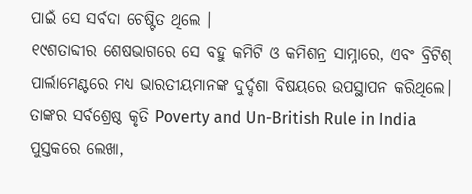ପାଇଁ ସେ ସର୍ବଦା ଚେଷ୍ଟିତ ଥିଲେ ।
୧୯ଶତାବ୍ଦୀର ଶେଷଭାଗରେ ସେ ବହୁ କମିଟି ଓ କମିଶନ୍ର ସାମ୍ନାରେ, ଏବଂ ବ୍ରିଟିଶ୍ ପାର୍ଲାମେଣ୍ଟରେ ମଧ୍ୟ ଭାରତୀୟମାନଙ୍କ ଦୁର୍ଦ୍ଦଶା ବିଷୟରେ ଉପସ୍ଥାପନ କରିଥିଲେ। ତାଙ୍କର ସର୍ବଶ୍ରେଷ୍ଠ କୃତି Poverty and Un-British Rule in India ପୁସ୍ତକରେ ଲେଖା,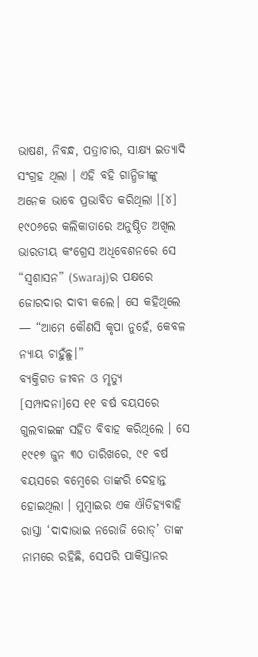ଭାଷଣ, ନିବନ୍ଧ, ପତ୍ରାଚାର, ସାକ୍ଷ୍ୟ ଇତ୍ୟାଦି ସଂଗ୍ରହ ଥିଲା । ଏହି ବହି ଗାନ୍ଧିଜୀଙ୍କୁ ଅନେକ ଭାବେ ପ୍ରଭାବିତ କରିଥିଲା ।[୪]
୧୯୦୬ରେ କଲିକାତାରେ ଅନୁଷ୍ଠିତ ଅଖିଲ ଭାରତୀୟ କଂଗ୍ରେସ ଅଧିବେଶନରେ ସେ “ସ୍ୱଶାସନ” (Swaraj)ର ପକ୍ଷରେ ଜୋରଦାର ଦାବୀ କଲେ। ସେ କହିଥିଲେ — “ଆମେ କୌଣସି କୃପା ନୁହେଁ, କେବଳ ନ୍ୟାୟ ଚାହୁଁଛୁ।”
ବ୍ୟକ୍ତିଗତ ଜୀବନ ଓ ମୃତ୍ୟୁ
[ସମ୍ପାଦନା]ସେ ୧୧ ବର୍ଷ ବୟସରେ ଗୁଲବାଇଙ୍କ ସହିତ ବିବାହ କରିଥିଲେ । ସେ ୧୯୧୭ ଜୁନ ୩୦ ତାରିଖରେ, ୯୧ ବର୍ଷ ବୟସରେ ବମ୍ବେରେ ତାଙ୍କରି ଦେହାନ୍ତ ହୋଇଥିଲା । ମୁମ୍ବାଇର ଏକ ଐତିହ୍ୟବାହି ରାସ୍ତା ‘ଦାଦାଭାଇ ନରୋଜି ରୋଡ୍’ ତାଙ୍କ ନାମରେ ରହିଛି, ସେପରି ପାକିସ୍ତାନର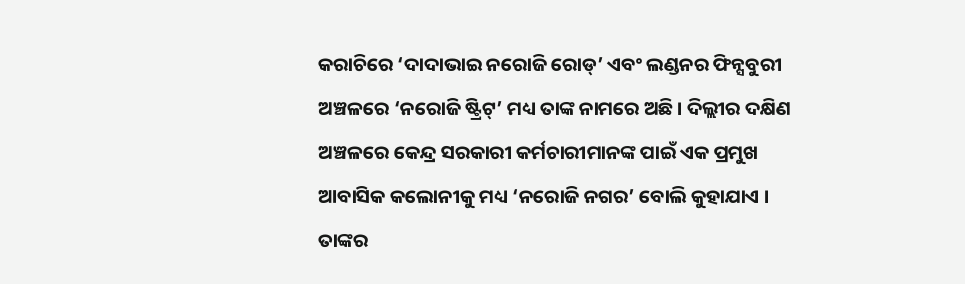କରାଚିରେ ‘ଦାଦାଭାଇ ନରୋଜି ରୋଡ୍’ ଏବଂ ଲଣ୍ଡନର ଫିନ୍ସବୁରୀ ଅଞ୍ଚଳରେ ‘ନରୋଜି ଷ୍ଟ୍ରିଟ୍’ ମଧ୍ୟ ତାଙ୍କ ନାମରେ ଅଛି । ଦିଲ୍ଲୀର ଦକ୍ଷିଣ ଅଞ୍ଚଳରେ କେନ୍ଦ୍ର ସରକାରୀ କର୍ମଚାରୀମାନଙ୍କ ପାଇଁ ଏକ ପ୍ରମୁଖ ଆବାସିକ କଲୋନୀକୁ ମଧ୍ୟ ‘ନରୋଜି ନଗର’ ବୋଲି କୁହାଯାଏ । ତାଙ୍କର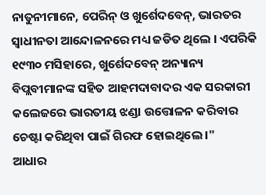ନାତୁନୀମାନେ, ପେରିନ୍ ଓ ଖୁର୍ଶେଦବେନ୍, ଭାରତର ସ୍ୱାଧୀନତା ଆନ୍ଦୋଳନରେ ମଧ୍ୟ ଜଡିତ ଥିଲେ । ଏପରିକି ୧୯୩୦ ମସିହାରେ, ଖୁର୍ଶେଦବେନ୍ ଅନ୍ୟାନ୍ୟ ବିପ୍ଲବୀମାନଙ୍କ ସହିତ ଆହମଦାବାଦର ଏକ ସରକାରୀ କଲେଜରେ ଭାରତୀୟ ଝଣ୍ଡା ଉତ୍ତୋଳନ କରିବାର ଚେଷ୍ଟା କରିଥିବା ପାଇଁ ଗିରଫ ହୋଇଥିଲେ ।"
ଆଧାର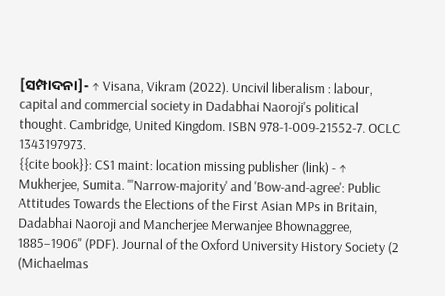[ସମ୍ପାଦନା]- ↑ Visana, Vikram (2022). Uncivil liberalism : labour, capital and commercial society in Dadabhai Naoroji's political thought. Cambridge, United Kingdom. ISBN 978-1-009-21552-7. OCLC 1343197973.
{{cite book}}: CS1 maint: location missing publisher (link) - ↑ Mukherjee, Sumita. "'Narrow-majority' and 'Bow-and-agree': Public Attitudes Towards the Elections of the First Asian MPs in Britain, Dadabhai Naoroji and Mancherjee Merwanjee Bhownaggree, 1885–1906" (PDF). Journal of the Oxford University History Society (2 (Michaelmas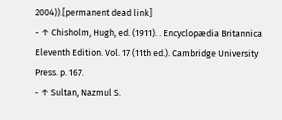2004)).[permanent dead link]
- ↑ Chisholm, Hugh, ed. (1911). . Encyclopædia Britannica Eleventh Edition. Vol. 17 (11th ed.). Cambridge University Press. p. 167.
- ↑ Sultan, Nazmul S.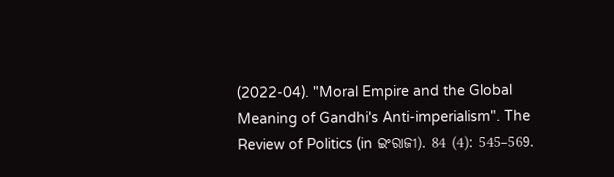(2022-04). "Moral Empire and the Global Meaning of Gandhi's Anti-imperialism". The Review of Politics (in ଇଂରାଜୀ). 84 (4): 545–569.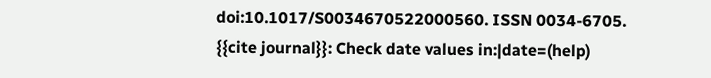doi:10.1017/S0034670522000560. ISSN 0034-6705.
{{cite journal}}: Check date values in:|date=(help)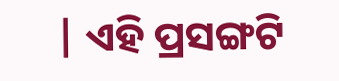| ଏହି ପ୍ରସଙ୍ଗଟି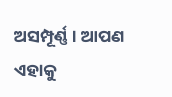ଅସମ୍ପୂର୍ଣ୍ଣ । ଆପଣ ଏହାକୁ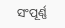ସଂପୂର୍ଣ୍ଣ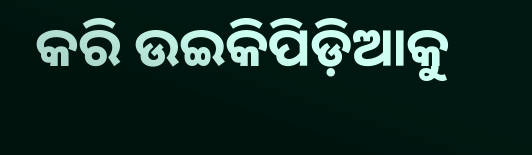କରି ଉଇକିପିଡ଼ିଆକୁ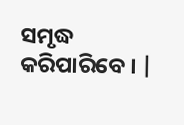ସମୃଦ୍ଧ କରିପାରିବେ । |